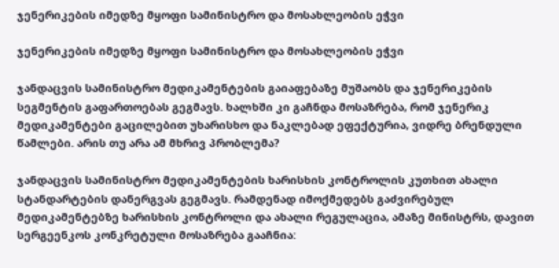ჯენერიკების იმედზე მყოფი სამინისტრო და მოსახლეობის ეჭვი

ჯენერიკების იმედზე მყოფი სამინისტრო და მოსახლეობის ეჭვი

ჯანდაცვის სამინისტრო მედიკამენტების გაიაფებაზე მუშაობს და ჯენერიკების სეგმენტის გაფართოებას გეგმავს. ხალხში კი გაჩნდა მოსაზრება, რომ ჯენერიკ მედიკამენტები გაცილებით უხარისხო და ნაკლებად ეფექტურია, ვიდრე ბრენდული წამლები. არის თუ არა ამ მხრივ პრობლემა?

ჯანდაცვის სამინისტრო მედიკამენტების ხარისხის კონტროლის კუთხით ახალი სტანდარტების დანერგვას გეგმავს. რამდენად იმოქმედებს გაძვირებულ მედიკამენტებზე ხარისხის კონტროლი და ახალი რეგულაცია, ამაზე მინისტრს, დავით სერგეენკოს კონკრეტული მოსაზრება გააჩნია: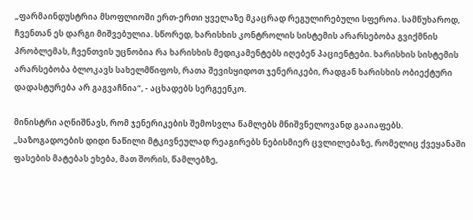„ფარმაინდუსტრია მსოფლიოში ერთ-ერთი ყველაზე მკაცრად რეგულირებული სფეროა. სამწუხაროდ, ჩვენთან ეს დარგი მიშვებულია. სწორედ, ხარისხის კონტროლის სისტემის არარსებობა გვიქმნის პრობლემას, ჩვენთვის უცნობია რა ხარისხის მედიკამენტებს იღებენ პაციენტები. ხარისხის სისტემის არარსებობა ბლოკავს სახელმწიფოს, რათა შევისყიდოთ ჯენერიკები, რადგან ხარისხის ობიექტური დადასტურება არ გაგვაჩნია“, - აცხადებს სერგეენკო.

მინისტრი აღნიშნავს, რომ ჯენერიკების შემოსვლა წამლებს მნიშვნელოვანდ გააიაფებს.
„საზოგადოების დიდი ნაწილი მტკივნეულად რეაგირებს ნებისმიერ ცვლილებაზე, რომელიც ქვეყანაში ფასების მატებას ეხება, მათ შორის, წამლებზე,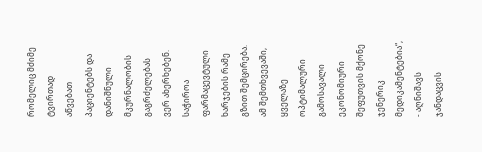რომელიც მძიმე ტვირთად აწვებათ პაციენტებს და დანიშნული მკურნალობის გაგრძელებას ვერ ახერხებენ. საჭიროა ფარმაცევტული ხარჯების რამე გზით შემცირება. ამ შემთხვევაში, ყველაზე ოპტიმალური გამოსავალი ეკონომიური შეფუთვის მქონე ჯენერიკ მედიკამენტებია“, - აღნიშავს ჯანდაცვის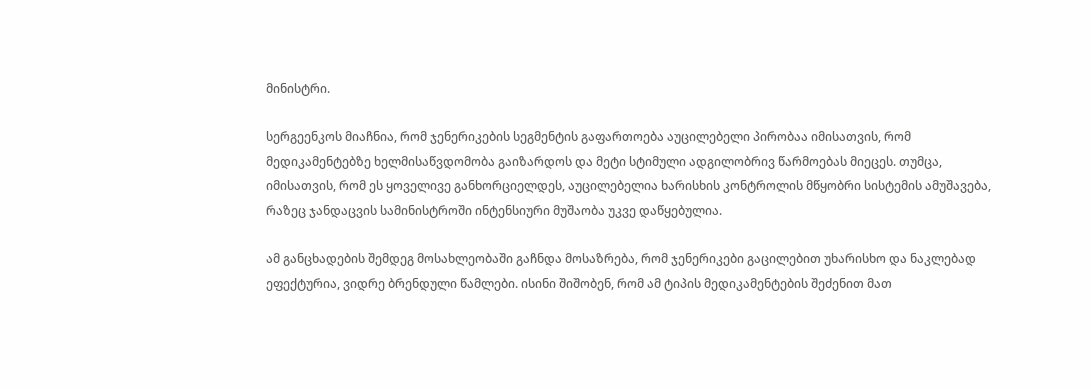მინისტრი.

სერგეენკოს მიაჩნია, რომ ჯენერიკების სეგმენტის გაფართოება აუცილებელი პირობაა იმისათვის, რომ მედიკამენტებზე ხელმისაწვდომობა გაიზარდოს და მეტი სტიმული ადგილობრივ წარმოებას მიეცეს. თუმცა, იმისათვის, რომ ეს ყოველივე განხორციელდეს, აუცილებელია ხარისხის კონტროლის მწყობრი სისტემის ამუშავება, რაზეც ჯანდაცვის სამინისტროში ინტენსიური მუშაობა უკვე დაწყებულია.

ამ განცხადების შემდეგ მოსახლეობაში გაჩნდა მოსაზრება, რომ ჯენერიკები გაცილებით უხარისხო და ნაკლებად ეფექტურია, ვიდრე ბრენდული წამლები. ისინი შიშობენ, რომ ამ ტიპის მედიკამენტების შეძენით მათ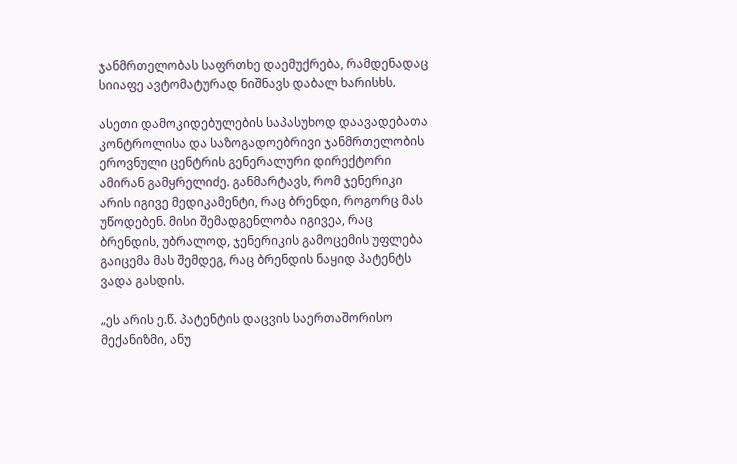ჯანმრთელობას საფრთხე დაემუქრება, რამდენადაც სიიაფე ავტომატურად ნიშნავს დაბალ ხარისხს.

ასეთი დამოკიდებულების საპასუხოდ დაავადებათა კონტროლისა და საზოგადოებრივი ჯანმრთელობის ეროვნული ცენტრის გენერალური დირექტორი ამირან გამყრელიძე. განმარტავს, რომ ჯენერიკი არის იგივე მედიკამენტი, რაც ბრენდი, როგორც მას უწოდებენ. მისი შემადგენლობა იგივეა, რაც ბრენდის, უბრალოდ, ჯენერიკის გამოცემის უფლება გაიცემა მას შემდეგ, რაც ბრენდის ნაყიდ პატენტს ვადა გასდის.

„ეს არის ე.წ. პატენტის დაცვის საერთაშორისო მექანიზმი, ანუ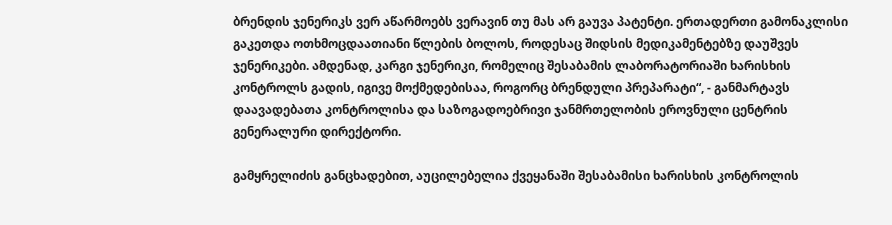ბრენდის ჯენერიკს ვერ აწარმოებს ვერავინ თუ მას არ გაუვა პატენტი. ერთადერთი გამონაკლისი გაკეთდა ოთხმოცდაათიანი წლების ბოლოს, როდესაც შიდსის მედიკამენტებზე დაუშვეს ჯენერიკები. ამდენად, კარგი ჯენერიკი, რომელიც შესაბამის ლაბორატორიაში ხარისხის კონტროლს გადის, იგივე მოქმედებისაა, როგორც ბრენდული პრეპარატი“, - განმარტავს დაავადებათა კონტროლისა და საზოგადოებრივი ჯანმრთელობის ეროვნული ცენტრის გენერალური დირექტორი.

გამყრელიძის განცხადებით, აუცილებელია ქვეყანაში შესაბამისი ხარისხის კონტროლის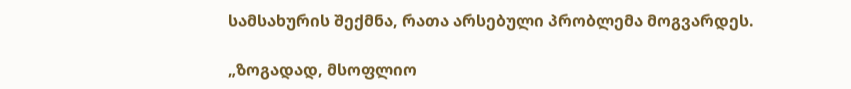სამსახურის შექმნა, რათა არსებული პრობლემა მოგვარდეს.

„ზოგადად, მსოფლიო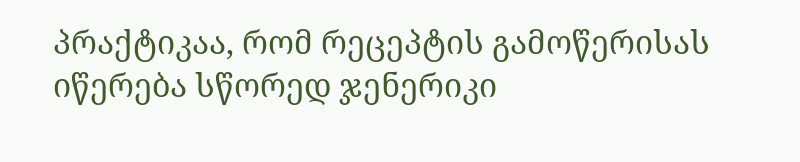პრაქტიკაა, რომ რეცეპტის გამოწერისას იწერება სწორედ ჯენერიკი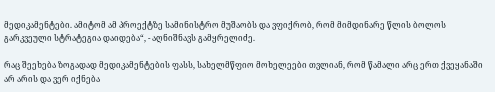მედიკამენტები. ამიტომ ამ პროექტზე სამინისტრო მუშაობს და ვფიქრობ, რომ მიმდინარე წლის ბოლოს გარკვეული სტრატეგია დაიდება“, - აღნიშნავს გამყრელიძე.

რაც შეეხება ზოგადად მედიკამენტების ფასს, სახელმწფიო მოხელეები თვლიან, რომ წამალი არც ერთ ქვეყანაში არ არის და ვერ იქნება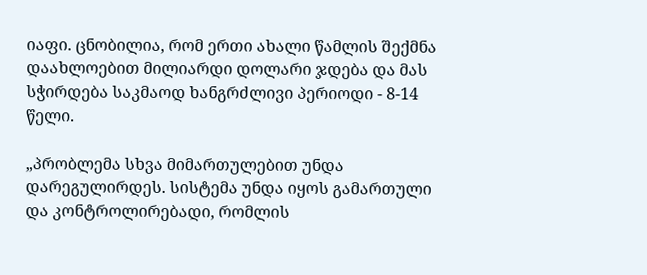იაფი. ცნობილია, რომ ერთი ახალი წამლის შექმნა დაახლოებით მილიარდი დოლარი ჯდება და მას სჭირდება საკმაოდ ხანგრძლივი პერიოდი - 8-14 წელი.

„პრობლემა სხვა მიმართულებით უნდა დარეგულირდეს. სისტემა უნდა იყოს გამართული და კონტროლირებადი, რომლის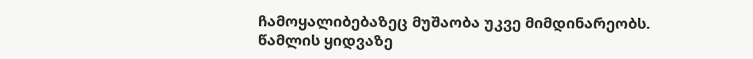ჩამოყალიბებაზეც მუშაობა უკვე მიმდინარეობს. წამლის ყიდვაზე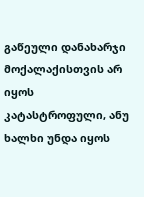გაწეული დანახარჯი მოქალაქისთვის არ იყოს კატასტროფული, ანუ ხალხი უნდა იყოს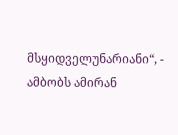მსყიდველუნარიანი“, - ამბობს ამირან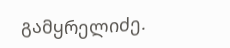გამყრელიძე.